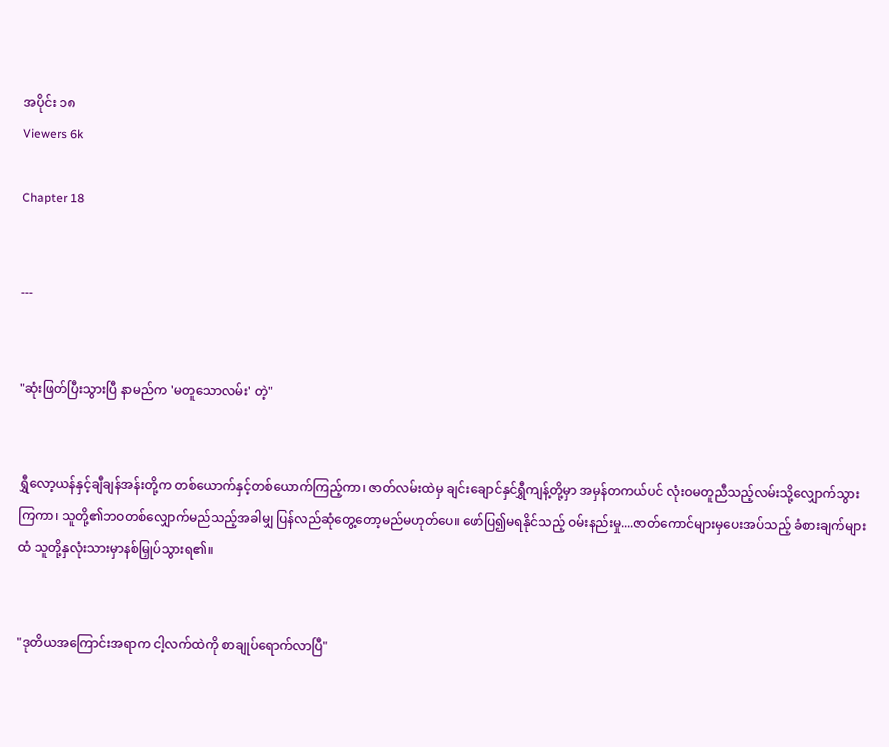အပိုင်း ၁၈
Viewers 6k

Chapter 18


---


"ဆုံးဖြတ်ပြီးသွားပြီ နာမည်က 'မတူသောလမ်း' တဲ့"


ရွှီလော့ယန်နှင့်ချီချန်အန်းတို့က တစ်ယောက်နှင့်တစ်ယောက်ကြည့်ကာ၊ ဇာတ်လမ်းထဲမှ ချင်းချောင်နှင်ရွှီကျန့်တို့မှာ အမှန်တကယ်ပင် လုံးဝမတူညီသည့်လမ်းသို့လျှောက်သွားကြကာ၊ သူတို့၏ဘဝတစ်လျှောက်မည်သည့်အခါမျှ ပြန်လည်ဆုံတွေ့တော့မည်မဟုတ်ပေ။ ဖော်ပြ၍မရနိုင်သည့် ဝမ်းနည်းမှု....ဇာတ်ကောင်များမှပေးအပ်သည့် ခံစားချက်များထံ သူတို့နှလုံးသားမှာနစ်မြှုပ်သွားရ၏။


"ဒုတိယအကြောင်းအရာက ငါ့လက်ထဲကို စာချုပ်ရောက်လာပြီ"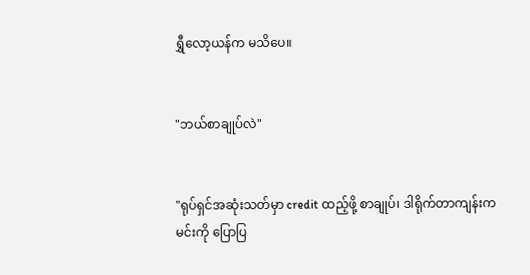ရွှီလော့ယန်က မသိ‌ပေ။


"ဘယ်စာချုပ်လဲ"


"ရုပ်ရှင်အဆုံးသတ်မှာ credit ထည့်ဖို့ စာချုပ်၊ ဒါရိုက်တာကျန်းက မင်းကို ပြောပြ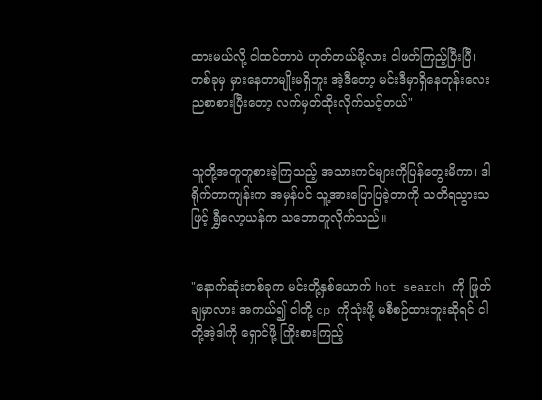ထားမယ်လို့ ငါထင်တာပဲ ဟုတ်တယ်မို့လား ငါဖတ်ကြည့်ပြီးပြီ၊ တစ်ခုမှ မှားနေတာမျိုးမရှိဘူး အဲ့ဒီတော့ မင်းဒီမှာရှိနေတုန်းလေး ညစာစားပြီးတော့ လက်မှတ်ထိုးလိုက်သင့်တယ်"


သူတို့အတူတူစားခဲ့ကြသည့် အသားကင်များကိုပြန်တွေးမိကာ၊ ဒါရိုက်တာကျန်းက အမှန်ပင် သူ့အားပြောပြခဲ့တာကို သတိရသွားသဖြင့် ရွှီလော့ယန်က သဘောတူလိုက်သည်။


"နောက်ဆုံးတစ်ခုက မင်းတို့နှစ်ယောက် hot search ကို ဖြုတ်ချမှာလား အကယ်၍ ငါတို့ cp ကိုသုံးဖို့ မစီစဉ်ထားဘူးဆိုရင် ငါတို့အဲ့ဒါကို ရှောင်ဖို့ ကြိုးစားကြည့်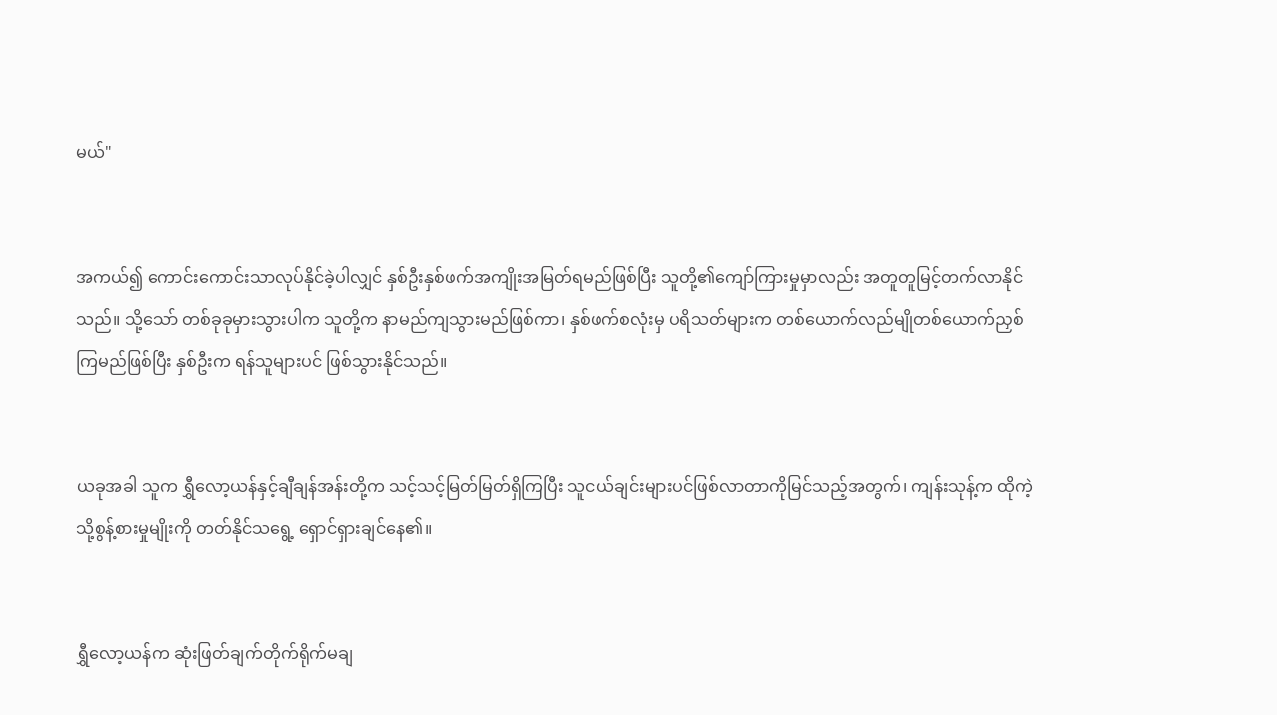မယ်"


အကယ်၍ ကောင်းကောင်းသာလုပ်နိုင်ခဲ့ပါလျှင် နှစ်ဦးနှစ်ဖက်အကျိုးအမြတ်ရမည်ဖြစ်ပြီး သူတို့၏ကျော်ကြားမှုမှာလည်း အတူတူမြင့်တက်လာနိုင်သည်။ သို့သော် တစ်ခုခုမှားသွားပါက သူတို့က နာမည်ကျသွားမည်ဖြစ်ကာ၊ နှစ်ဖက်စလုံးမှ ပရိသတ်များက တစ်ယောက်လည်မျိုတစ်‌ယောက်ညှစ်ကြမည်ဖြစ်ပြီး နှစ်ဦးက ရန်သူများပင် ဖြစ်သွားနိုင်သည်။


ယခုအခါ သူက ရွှီလော့ယန်နှင့်ချီချန်အန်းတို့က သင့်သင့်မြတ်မြတ်ရှိကြပြီး သူငယ်ချင်းများပင်ဖြစ်လာတာကိုမြင်သည့်အတွက်၊ ကျန်းသုန့်က ထိုကဲ့သို့စွန့်စားမှုမျိုးကို တတ်နိုင်သရွေ့ ရှောင်ရှားချင်နေ၏။


ရွှီလော့ယန်က ဆုံးဖြတ်ချက်တိုက်ရိုက်မချ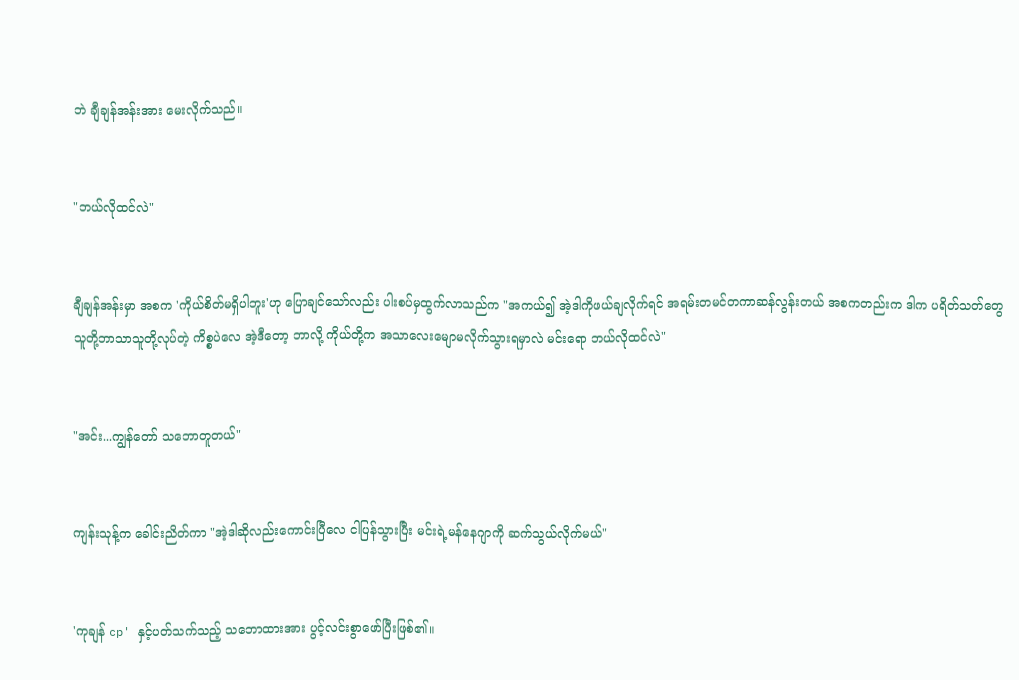ဘဲ ချီချန်အန်းအား မေးလိုက်သည်။


"ဘယ်လိုထင်လဲ"


ချီချန်အန်းမှာ အစက 'ကိုယ်စိတ်မရှိပါဘူး'ဟု ပြောချင်သော်လည်း ပါးစပ်မှထွက်လာသည်က "အကယ်၍ အဲ့ဒါကိုဖယ်ချလိုက်ရင် အရမ်းတမင်တကာဆန်လွန်းတယ် အစကတည်းက ဒါက ပရိတ်သတ်တွေသူတို့ဘာသာသူတို့လုပ်တဲ့ ကိစ္စပဲလေ အဲ့ဒီတော့ ဘာလို့ ကိုယ်တို့က အသာလေးမျောမလိုက်သွားရမှာလဲ မင်းရော ဘယ်လိုထင်လဲ"


"အင်း...ကျွန်တော် သဘောတူတယ်"


ကျန်းသုန့်က ခေါင်းညိတ်ကာ "အဲ့ဒါဆိုလည်းကောင်းပြီလေ ငါပြန်သွားပြီး မင်းရဲ့မန်နေဂျာကို ဆက်သွယ်လိုက်မယ်"


'ကုချန် cp' နှင့်ပတ်သက်သည့် သဘောထားအား ပွင့်လင်းစွာဖော်ပြီးဖြစ်၏။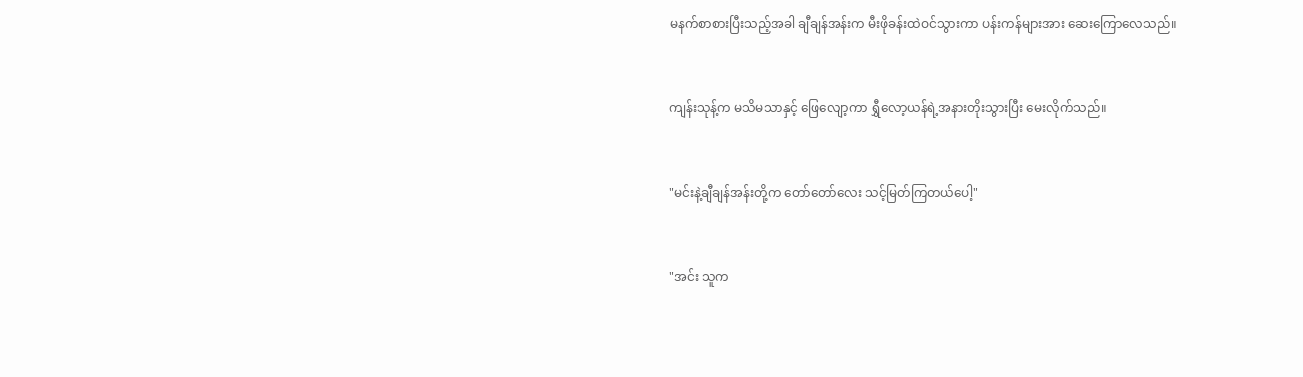မနက်စာစားပြီးသည့်အခါ ချီချန်အန်းက မီးဖိုခန်းထဲဝင်သွားကာ ပန်းကန်များအား ဆေးကြောလေသည်။


ကျန်းသုန့်က မသိမသာနှင့် ဖြေလျော့ကာ ရွှီလော့ယန်ရဲ့အနားတိုးသွားပြီး မေးလိုက်သည်။


"မင်းနဲ့ချီချန်အန်းတို့က တော်တော်လေး သင့်မြတ်ကြတယ်ပေါ့"


"အင်း သူက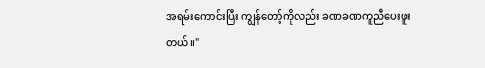အရမ်းကောင်းပြီး ကျွန်တော့်ကိုလည်း ခဏခဏကူညီပေးဖူးတယ်။"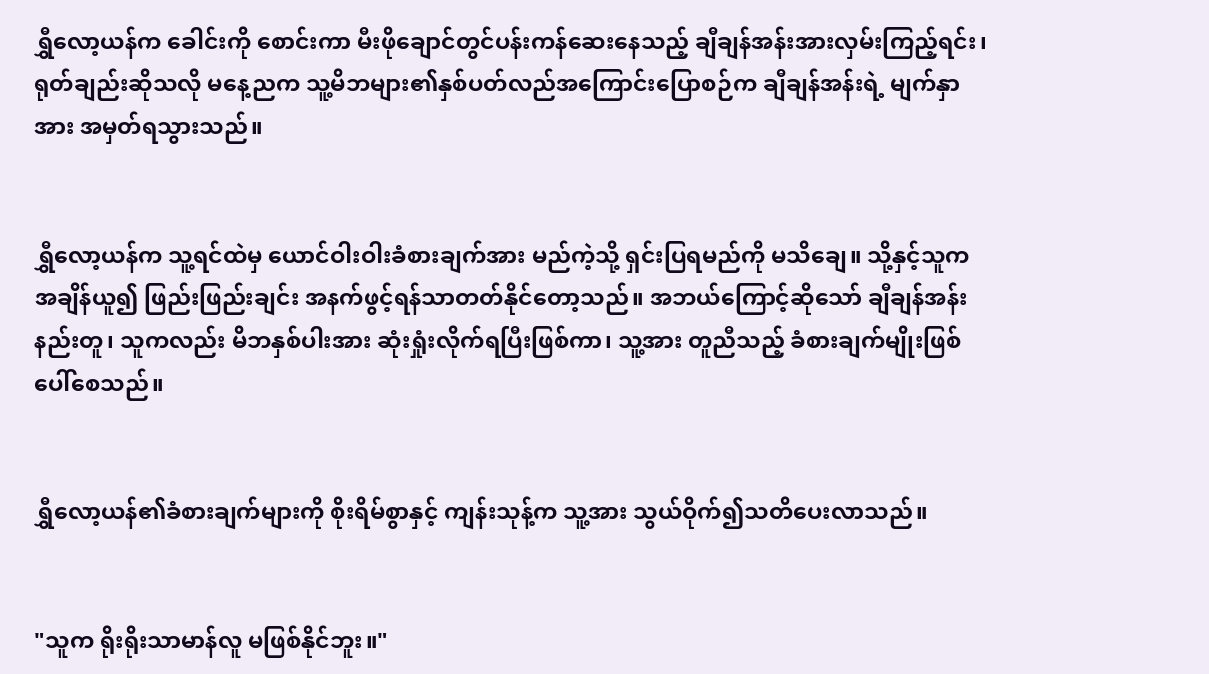ရွှီလော့ယန်က ခေါင်းကို စောင်းကာ မီးဖိုချောင်တွင်ပန်းကန်ဆေးနေသည့် ချီချန်အန်းအားလှမ်းကြည့်ရင်း၊ ရုတ်ချည်းဆိုသလို မနေ့ညက သူ့မိဘများ၏နှစ်ပတ်လည်အကြောင်းပြောစဉ်က ချီချန်အန်းရဲ့ မျက်နှာအား အမှတ်ရသွားသည်။


ရွှီလော့ယန်က သူ့ရင်ထဲမှ ယောင်ဝါးဝါးခံစားချက်အား မည်ကဲ့သို့ ရှင်းပြရမည်ကို မသိချေ။ သို့နှင့်သူက အချိန်ယူ၍ ဖြည်းဖြည်းချင်း အနက်ဖွင့်ရန်သာတတ်နိုင်တော့သည်။ အဘယ်ကြောင့်ဆိုသော် ချီချန်အန်းနည်းတူ၊ သူကလည်း မိဘနှစ်ပါးအား ဆုံးရှုံးလိုက်ရပြီးဖြစ်ကာ၊ သူ့အား တူညီသည့် ခံစားချက်မျိုးဖြစ်ပေါ်စေသည်။


ရွှီလော့ယန်၏ခံစားချက်များကို စိုးရိမ်စွာနှင့် ကျန်းသုန့်က သူ့အား သွယ်ဝိုက်၍သတိပေးလာသည်။


"သူက ရိုးရိုးသာမာန်လူ မဖြစ်နိုင်ဘူး။"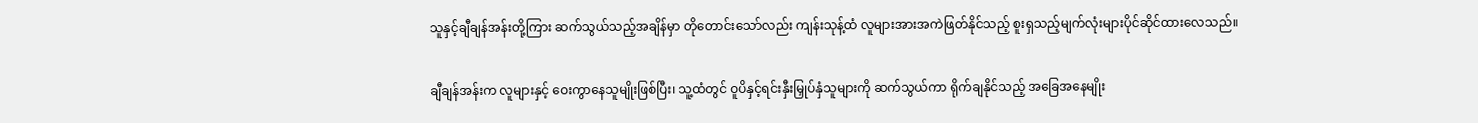သူနှင့်ချီချန်အန်းတို့ကြား ဆက်သွယ်သည့်အချိန်မှာ တိုတောင်းသော်လည်း ကျန်းသုန့်ထံ လူများအားအကဲဖြတ်နိုင်သည့် စူးရှသည့်မျက်လုံးများပိုင်ဆိုင်ထားလေသည်။


ချီချန်အန်းက လူများနှင့် ဝေးကွာနေသူမျိုးဖြစ်ပြီး၊ သူ့ထံတွင် ဝူပိနှင့်ရင်းနှီးမြှုပ်နှံသူများကို ဆက်သွယ်ကာ ရိုက်ချနိုင်သည့် အခြေအနေမျိုး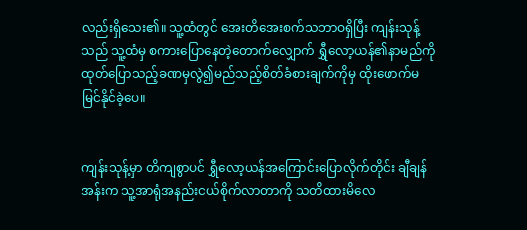လည်းရှိသေး၏။ သူ့ထံတွင် အေးတိအေးစက်သဘာဝရှိပြီး ကျန်းသုန့်သည် သူ့ထံမှ စကားပြောနေတဲ့တောက်လျှောက် ရွှီလော့ယန်၏နာမည်ကို ထုတ်ပြောသည့်ခဏမှလွဲ၍မည်သည့်စိတ်ခံစားချက်ကိုမှ ထိုးဖောက်မမြင်နိုင်ခဲ့ပေ။


ကျန်းသုန့်မှာ တိကျစွာပင် ရွှီလော့ယန်အကြောင်းပြောလိုက်တိုင်း ချီချန်အန်းက သူ့အာရုံအနည်းငယ်စိုက်လာတာကို သတိထားမိလေ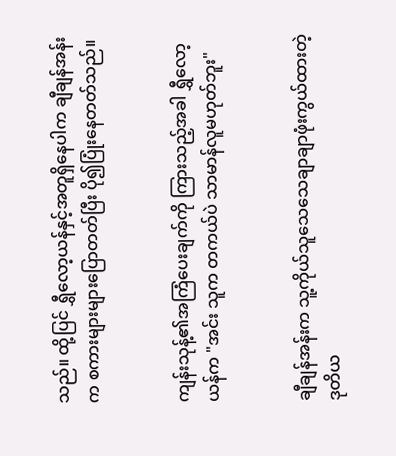သည်။ ထို့ပြင် ရွှီလော့ယန်နှင့်အတူရှိနေပါက ချီချန်အန်းက စကားများများပြောတတ်ပြီး ပို၍ပြုံးနေတတ်သည်။


ကျန်းသုန့်၏အကြံပေးချက်ကို ကြားသည့်အခါ ရွှီလော့ယန်က "အင်း သူက တကယ်ပဲ သာမာန်လူမဟုတ်ဘူး"


ချီချန်အန်းက သူ့ကိုယ်သူသေသေချာချာဖုံးကွယ်ထားတဲ့ ဒုတိယ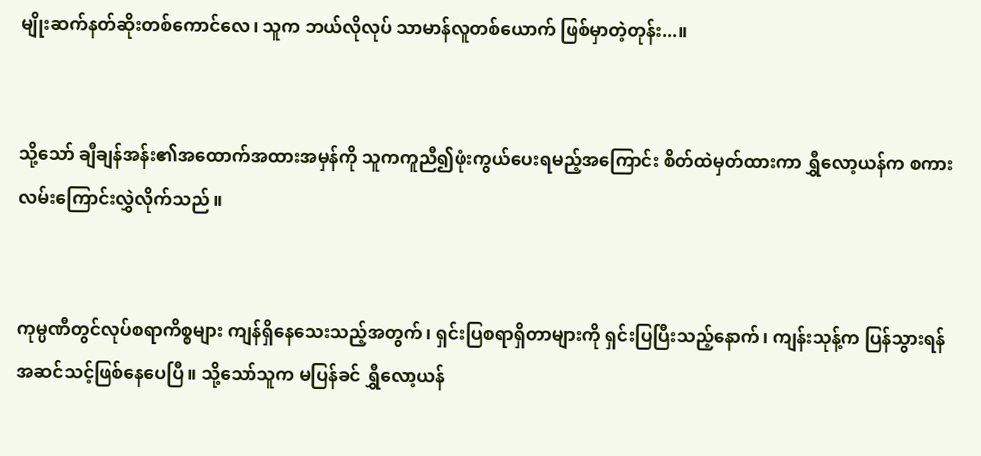မျိုးဆက်နတ်ဆိုးတစ်ကောင်လေ၊ သူက ဘယ်လိုလုပ် သာမာန်လူတစ်ယောက် ဖြစ်မှာတဲ့တုန်း...။


သို့သော် ချီချန်အန်း၏အထောက်အထားအမှန်ကို သူကကူညီ၍ဖုံးကွယ်ပေးရမည့်‌အကြောင်း စိတ်ထဲမှတ်ထားကာ ရွှီလော့ယန်က စကားလမ်းကြောင်းလွှဲလိုက်သည်။


ကုမ္ပဏီတွင်လုပ်စရာကိစ္စများ ကျန်ရှိနေသေးသည့်အတွက်၊ ရှင်းပြစရာရှိတာများကို ရှင်းပြပြီးသည့်နောက်၊ ကျန်းသုန့်က ပြန်သွားရန်အဆင်သင့်ဖြစ်နေပေပြီ။ သို့သော်သူက မပြန်ခင် ရွှီလော့ယန်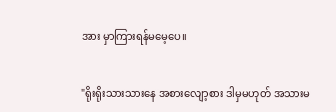အား မှာကြားရန်မမေ့ပေ။


"ရိုးရိုးသားသားနေ အစားလျော့စား ဒါမှမဟုတ် အသားမ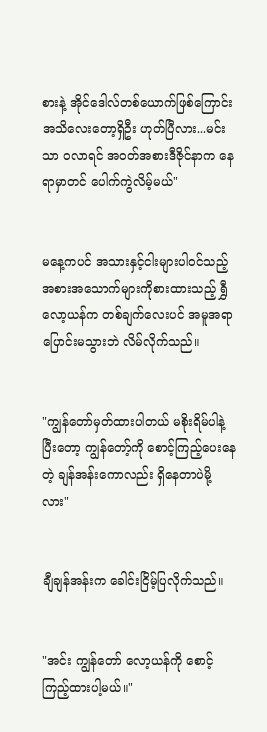စားနဲ့ အိုင်ဒေါလ်တစ်ယောက်ဖြစ်ကြောင်း အသိလေးတော့ရှိဦး ဟုတ်ပြီလား...မင်းသာ ဝလာရင် အဝတ်အစားဒီဇိုင်နာက နေရာမှာတင် ပေါက်ကွဲလိမ့်မယ်"


မနေ့ကပင် အသားနှင့်ငါးများပါဝင်သည့် အစားအသောက်များကိုစားထားသည့် ရွှီလော့ယန်က တစ်ချက်လေးပင် အမူအရာပြောင်းမသွားဘဲ လိမ်လိုက်သည်။


"ကျွန်တော်မှတ်ထားပါတယ် မစိုးရိမ်ပါနဲ့ ပြီးတော့ ကျွန်တော့်ကို စောင့်ကြည့်ပေးနေတဲ့ ချန်အန်းကောလည်း ရှိနေတာပဲမို့လား"


ချီချန်အန်းက ခေါင်းငြိမ့်ပြလိုက်သည်။


"အင်း ကျွန်တော် လော့ယန်ကို စောင့်ကြည့်ထားပါ့မယ်။"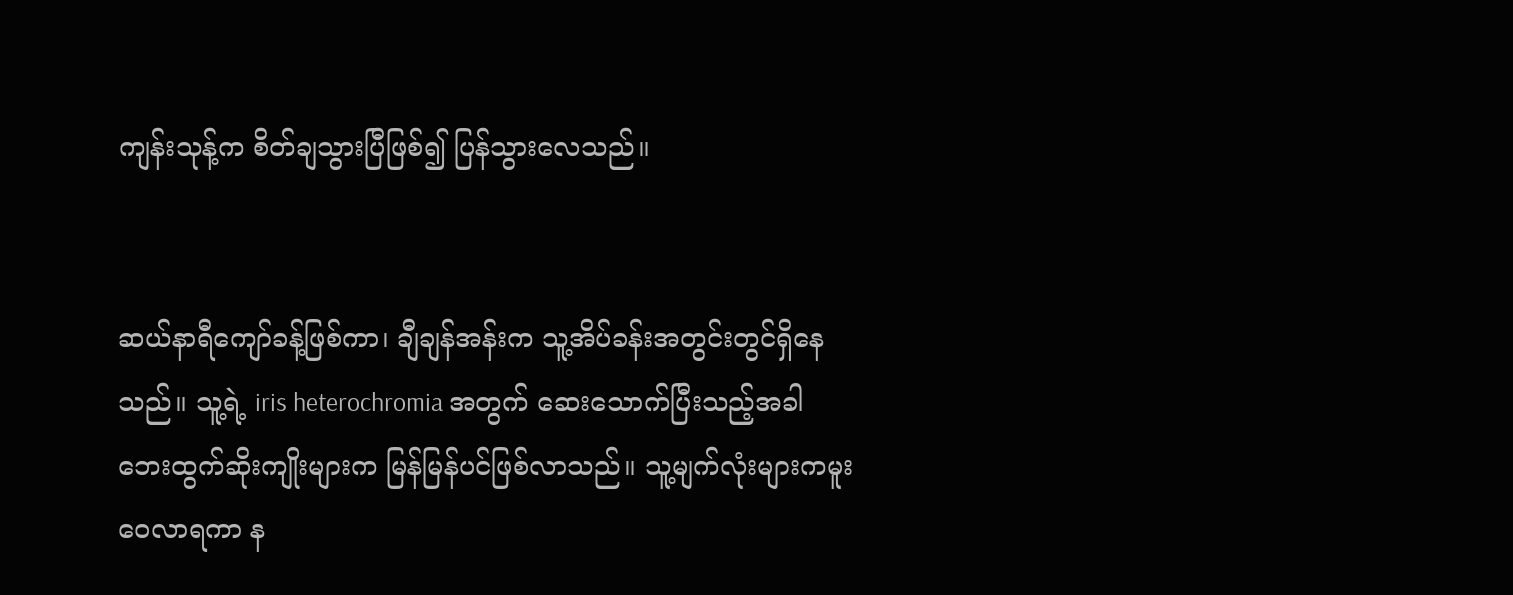ကျန်းသုန့်က စိတ်ချသွားပြီဖြစ်၍ ပြန်သွားလေသည်။


ဆယ်နာရီကျော်ခန့်ဖြစ်ကာ၊ ချီချန်အန်းက သူ့အိပ်ခန်းအတွင်းတွင်ရှိနေသည်။ သူ့ရဲ့ iris heterochromia အတွက် ဆေးသောက်ပြီးသည့်အခါ ဘေးထွက်ဆိုးကျိုးများက မြန်မြန်ပင်ဖြစ်လာသည်။ သူ့မျက်လုံးများကမူးဝေလာရကာ န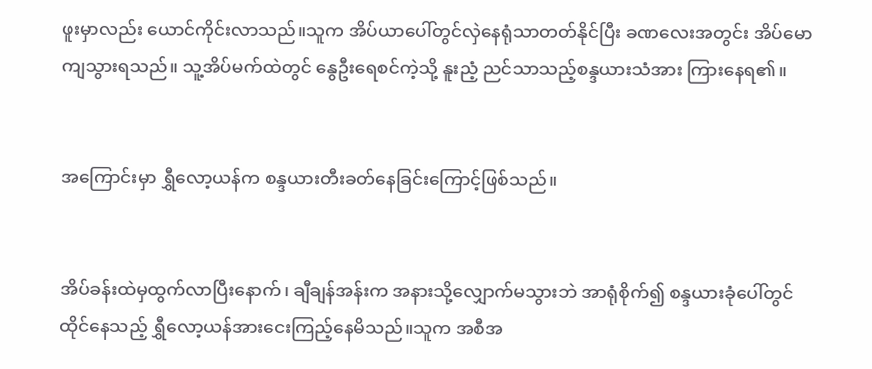ဖူးမှာလည်း ယောင်ကိုင်းလာသည်။သူက အိပ်ယာပေါ်တွင်လှဲနေရုံသာတတ်နိုင်ပြီး ခဏလေးအတွင်း အိပ်မောကျသွားရသည်။ သူ့အိပ်မက်ထဲတွင် နွေဦးရေစင်ကဲ့သို့ နူးညံ့ ညင်သာသည့်စန္ဒယားသံအား ကြားနေရ၏။


အကြောင်းမှာ ရွှီလော့ယန်က စန္ဒယားတီးခတ်‌နေခြင်းကြောင့်ဖြစ်သည်။


အိပ်ခန်းထဲမှထွက်လာပြီးနောက်၊ ချီချန်အန်းက အနားသို့လျှောက်မသွားဘဲ အာရုံစိုက်၍ စန္ဒယားခုံပေါ်တွင်ထိုင်နေသည့် ရွှီလော့ယန်အားငေးကြည့်နေမိသည်။သူက အစီအ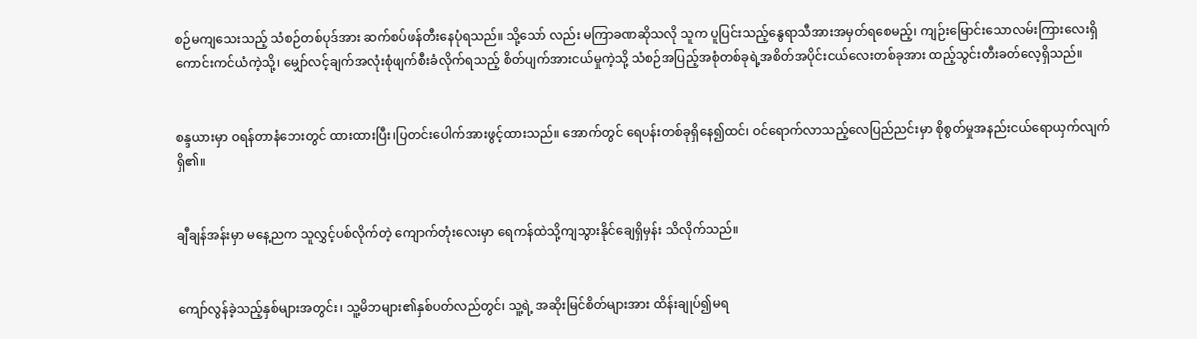စဉ်မကျသေးသည့် သံစဉ်တစ်ပုဒ်အား ဆက်စပ်ဖန်တီးနေပုံရသည်။ သို့သော် လည်း မကြာခဏဆိုသလို သူက ပူပြင်းသည့်နွေရာသီအားအမှတ်ရစေမည့်၊ ကျဉ်းမြောင်းသောလမ်းကြားလေးရှိကောင်းကင်ယံကဲ့သို့၊ မျှော်လင့်ချက်အလုံးစုံဖျက်စီးခံလိုက်ရသည့် စိတ်ပျက်အားငယ်မှုကဲ့သို့ သံစဉ်အပြည့်အစုံတစ်ခုရဲ့အစိတ်အပိုင်းငယ်လေးတစ်ခုအား ထည့်သွင်းတီးခတ်လေ့ရှိသည်။


စန္ဒယားမှာ ဝရန်တာနံဘေးတွင် ထားထားပြီး၊ပြတင်းပေါက်အားဖွင့်ထားသည်။ အောက်တွင် ရေပန်းတစ်ခုရှိနေ၍ထင်၊ ဝင်ရောက်လာသည့်လေပြည်ညင်းမှာ စိုစွတ်မှုအနည်းငယ်ရောယှက်လျက်ရှိ၏။


ချီချန်အန်းမှာ မနေ့ညက သူလွှင့်ပစ်လိုက်တဲ့ ကျောက်တုံးလေးမှာ ရေကန်ထဲသို့ကျသွားနိုင်ချေရှိမှန်း သိလိုက်သည်။


ကျော်လွန်ခဲ့သည့်နှစ်များအတွင်း၊ သူ့မိဘများ၏နှစ်ပတ်လည်တွင်၊ သူ့ရဲ့ အဆိုးမြင်စိတ်များအား ထိန်းချုပ်၍မရ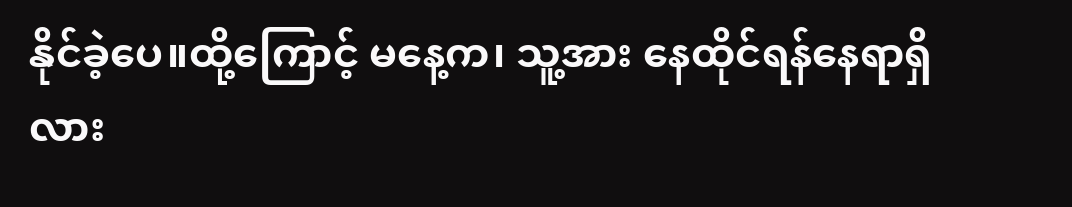နိုင်ခဲ့ပေ။ထို့ကြောင့် မနေ့က၊ သူ့အား နေထိုင်ရန်နေရာရှိလား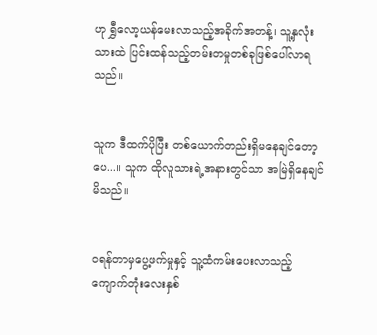ဟု ရွှီလော့ယန်မေးလာသည့်အခိုက်အတန့်၊ သူ့နှလုံးသားထဲ ပြင်းထန်သည့်တမ်းတမှုတစ်ခုဖြစ်ပေါ်လာရသည်။


သူက ဒီထက်ပိုပြီး တစ်ယောက်တည်းရှိမနေချင်တော့ပေ...။ သူက ထိုလူသားရဲ့အနားတွင်သာ အမြဲရှိနေချင်မိသည်။


ဝရန်တာမှပွေ့ဖက်မှုနှင့် သူ့ထံကမ်းပေး‌လာသည့် ကျောက်တုံးလေးနှစ်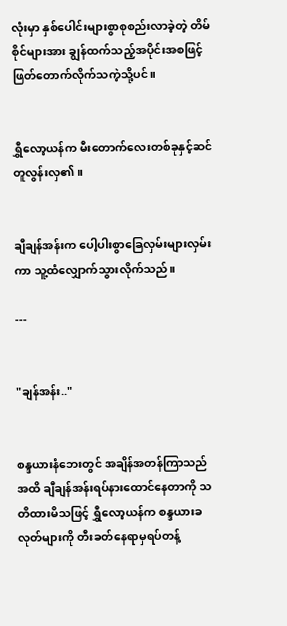လုံးမှာ နှစ်ပေါင်းများစွာစုစည်းလာခဲ့တဲ့ တိမ်စိုင်များအား ချွန်ထက်သည့်အပိုင်းအစဖြင့်ဖြတ်တောက်လိုက်သကဲ့သို့ပင်။


ရွှီလော့ယန်က မီးတောက်လေးတစ်ခုနှင့်ဆင်တူလွန်းလှ၏။


ချီချန်အန်းက ပေါ့ပါးစွာခြေလှမ်းများလှမ်းကာ သူ့ထံလျှောက်သွားလိုက်သည်။

---


"ချန်အန်း.."


စန္ဒယားနံဘေးတွင် အချိန်အတန်ကြာသည်အထိ ချီချန်အန်းရပ်နားထောင်‌နေတာကို သတိထားမိသဖြင့် ရွှီလော့ယန်က စန္ဒယားခလုတ်များကို တီးခတ်နေရာမှရပ်တန့်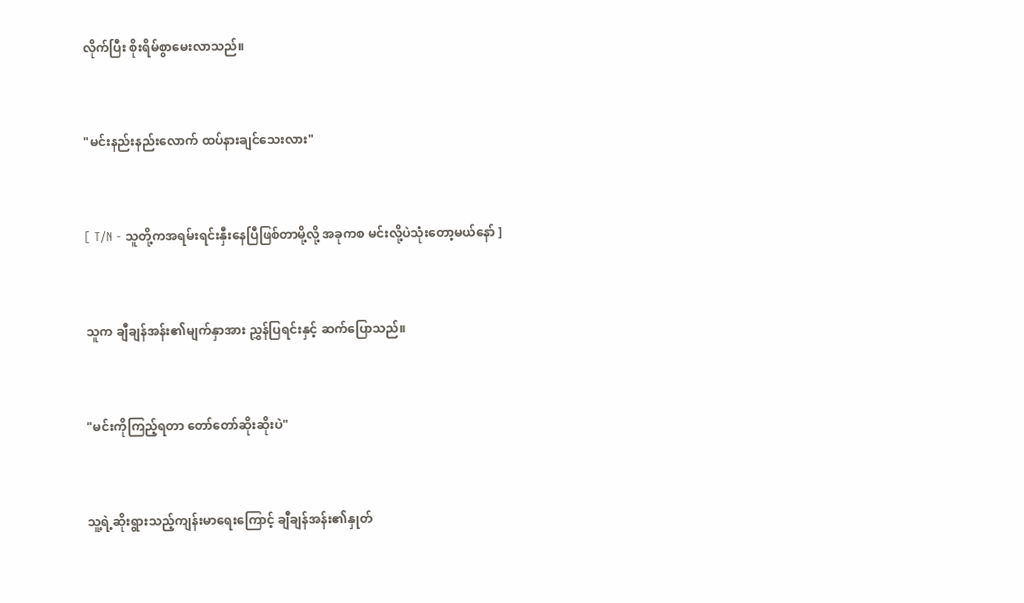လိုက်ပြီး စိုးရိမ်စွာမေးလာသည်။


"မင်းနည်းနည်းလောက် ထပ်နားချင်သေးလား"


[ T/N - သူတို့ကအရမ်းရင်းနှီးနေပြီဖြစ်တာမို့လို့ အခုကစ မင်းလို့ပဲသုံးတော့မယ်နော် ]


သူက ချီချန်အန်း၏မျက်နှာအား ညွှန်ပြရင်းနှင့် ဆက်ပြောသည်။


"မင်းကိုကြည့်ရတာ တော်တော်ဆိုးဆိုးပဲ"


သူ့ရဲ့ဆိုးရွားသည့်ကျန်းမာရေးကြောင့် ချီချန်အန်း၏နှုတ်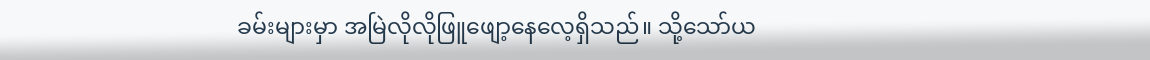ခမ်းများမှာ အမြဲလိုလိုဖြူဖျော့နေလေ့ရှိသည်။ သို့သော်ယ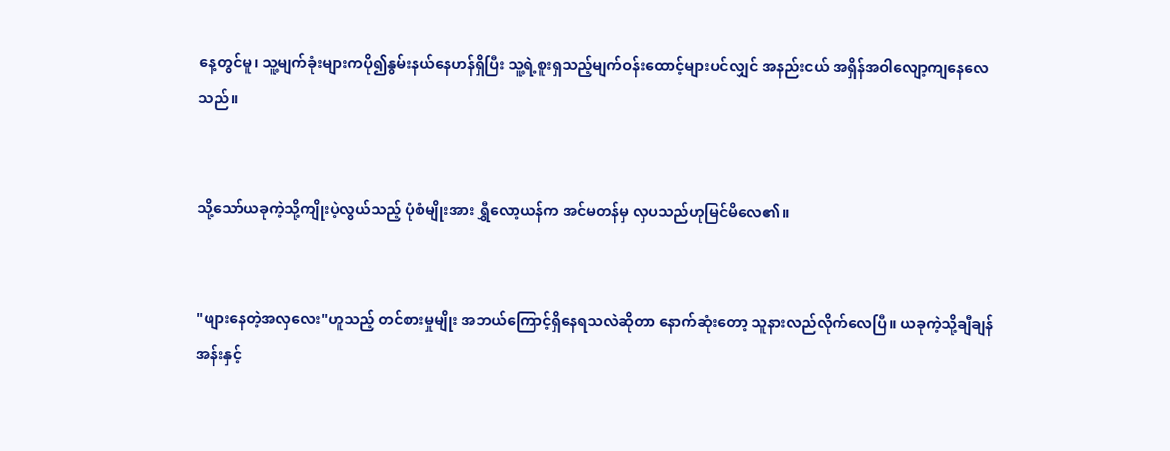နေ့တွင်မူ၊ သူ့မျက်ခုံးများကပို၍နွမ်းနယ်နေဟန်ရှိပြီး သူ့ရဲ့စူးရှသည့်မျက်ဝန်းထောင့်များပင်လျှင် အနည်းငယ် အရှိန်အဝါလျော့ကျနေလေသည်။


သို့သော်ယခုကဲ့သို့ကျိုးပဲ့လွယ်သည့် ပုံစံမျိုးအား ရွှီလော့ယန်က အင်မတန်မှ လှပသည်ဟုမြင်မိလေ၏။


"ဖျားနေတဲ့အလှလေး"ဟူသည့် တင်စားမှုမျိုး အဘယ်ကြောင့်ရှိနေရသလဲဆိုတာ နောက်ဆုံးတော့ သူနားလည်လိုက်လေပြီ။ ယခုကဲ့သို့ချီချန်အန်းနှင့်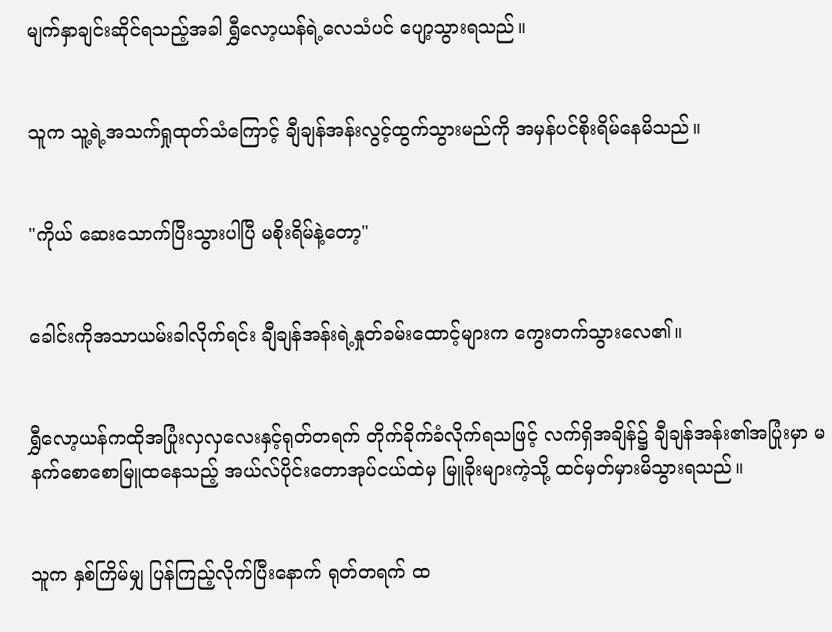မျက်နှာချင်းဆိုင်ရသည့်အခါ ရွှီလော့ယန်ရဲ့လေသံပင် ပျော့သွားရသည်။


သူက သူ့ရဲ့အသက်ရှုထုတ်သံကြောင့် ချီချန်အန်းလွင့်ထွက်သွားမည်ကို အမှန်ပင်စိုးရိမ်နေမိသည်။


"ကိုယ် ဆေးသောက်ပြီးသွားပါပြီ မစိုးရိမ်နဲ့တော့"


ခေါင်းကိုအသာယမ်းခါလိုက်ရင်း ချီချန်အန်းရဲ့နှုတ်ခမ်းထောင့်များက ကွေးတက်သွားလေ၏။


ရွှီလော့ယန်ကထိုအပြုံးလှလှလေးနှင့်ရုတ်တရက် တိုက်ခိုက်ခံလိုက်ရသဖြင့် လက်ရှိအချိန်၌ ချီချန်အန်း၏အပြုံးမှာ မနက်စောစောမြူထနေသည့် အယ်လ်ပိုင်းတောအုပ်ငယ်ထဲမှ မြူခိုးများကဲ့သို့ ထင်မှတ်မှားမိသွားရသည်။


သူက နှစ်ကြိမ်မျှ ပြန်ကြည့်လိုက်ပြီးနောက် ရုတ်တရက် ထ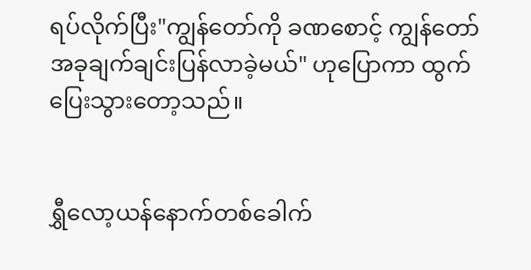ရပ်လိုက်ပြီး"ကျွန်တော်ကို ခဏစောင့် ကျွန်တော်အခုချက်ချင်းပြန်လာခဲ့မယ်" ဟုပြောကာ ထွက်ပြေးသွားတော့သည်။


ရွှီလော့ယန်နောက်တစ်ခေါက်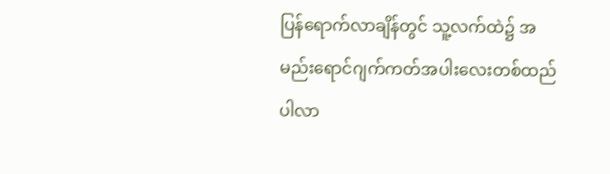ပြန်ရောက်လာချိန်တွင် သူ့လက်ထဲ၌ အမည်းရောင်ဂျက်ကတ်အပါးလေးတစ်ထည်ပါလာ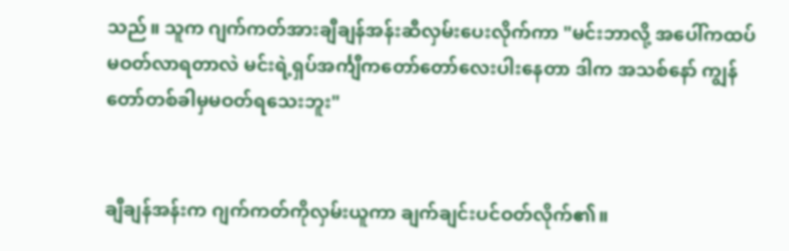သည်။ သူက ဂျက်ကတ်အားချီချန်အန်းဆီလှမ်းပေးလိုက်ကာ "မင်းဘာလို့ အပေါ်ကထပ်မဝတ်လာရတာလဲ မင်းရဲ့ရှပ်အင်္ကျီကတော်တော်လေးပါးနေတာ ဒါက အသစ်နော် ကျွန်တော်တစ်ခါမှမဝတ်ရသေးဘူး"


ချီချန်အန်းက ဂျက်ကတ်ကိုလှမ်းယူကာ ချက်ချင်းပင်ဝတ်လိုက်၏။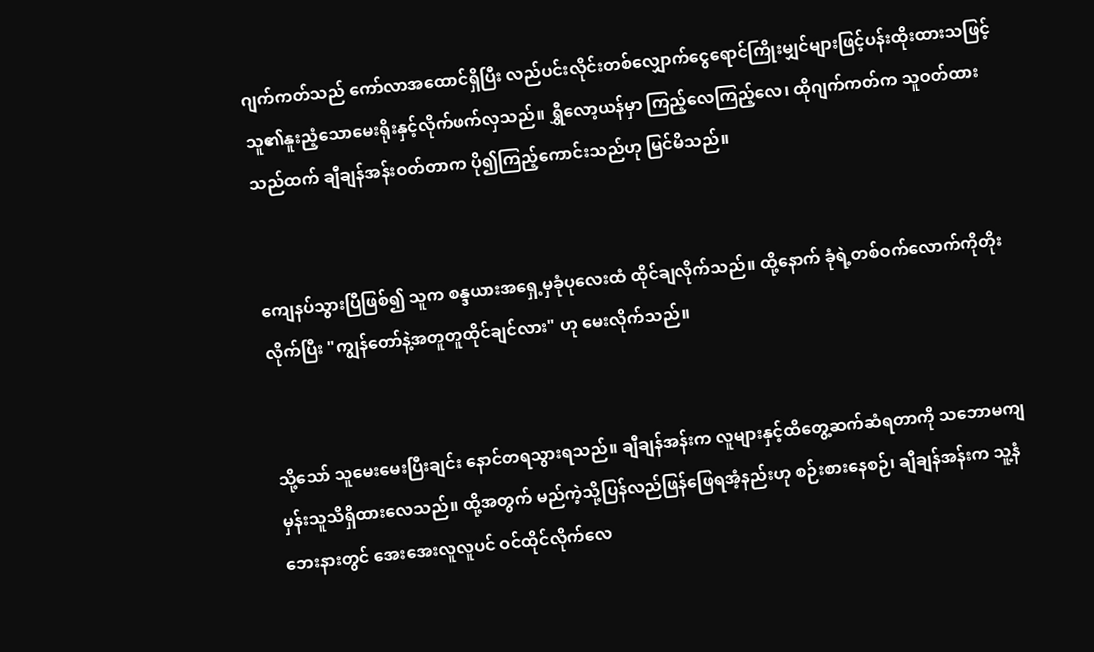ဂျက်ကတ်သည် ကော်လာအထောင်ရှိပြီး လည်ပင်းလိုင်းတစ်လျှောက်ငွေရောင်ကြိုးမျှင်များဖြင့်ပန်းထိုးထားသဖြင့် သူ၏နူးညံ့သောမေးရိုးနှင့်လိုက်ဖက်လှသည်။ ရွှီလော့ယန်မှာ ကြည့်လေကြည့်လေ၊ ထိုဂျက်ကတ်က သူဝတ်ထားသည်ထက် ချီချန်အန်းဝတ်တာက ပို၍ကြည့်ကောင်းသည်ဟု မြင်မိသည်။


ကျေနပ်သွားပြီဖြစ်၍ သူက စန္ဒယားအရှေ့မှခုံပုလေးထံ ထိုင်ချလိုက်သည်။ ထို့နောက် ခုံရဲ့တစ်ဝက်လောက်ကိုတိုးလိုက်ပြီး "ကျွန်တော်နဲ့အတူတူထိုင်ချင်လား" ဟု မေးလိုက်သည်။


သို့သော် သူမေးမေးပြီးချင်း နောင်တရသွားရသည်။ ချီချန်အန်းက လူများနှင့်ထိတွေ့ဆက်ဆံရတာကို သဘောမကျမှန်းသူသိရှိထားလေသည်။ ထို့အတွက် မည်ကဲ့သို့ပြန်လည်ဖြန်ဖြေရအံ့နည်းဟု စဉ်းစားနေစဉ်၊ ချီချန်အန်းက သူ့နံဘေးနားတွင် အေးအေးလူလူပင် ဝင်ထိုင်လိုက်လေ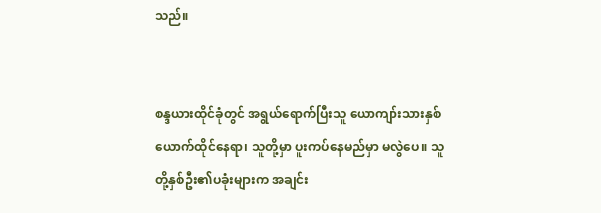သည်။


စန္ဒယားထိုင်ခုံတွင် အရွယ်ရောက်ပြီးသူ ယောကျာ်းသားနှစ်ယောက်ထိုင်နေရာ၊ သူတို့မှာ ပူးကပ်နေမည်မှာ မလွဲ‌ပေ။ သူတို့နှစ်ဦး၏ပခုံးများက အချင်း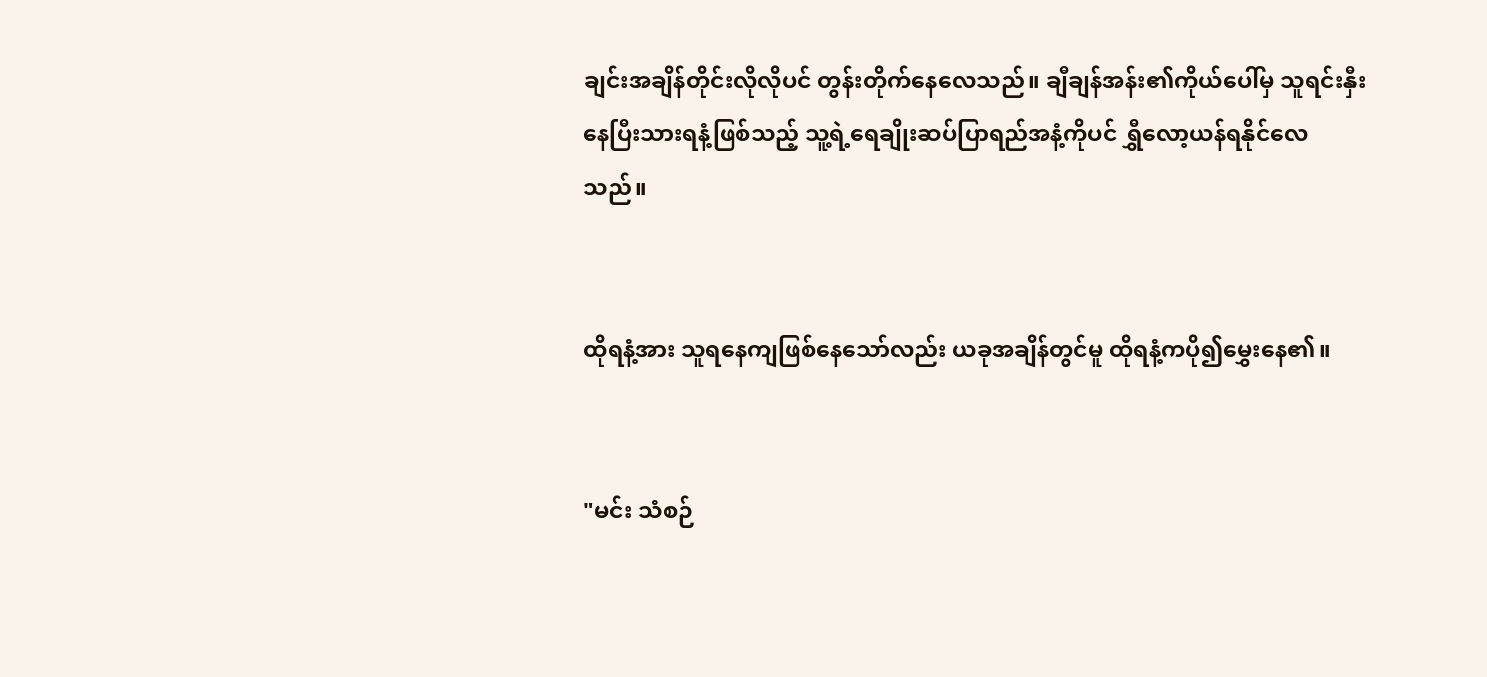ချင်းအချိန်တိုင်းလိုလိုပင် တွန်းတိုက်နေလေသည်။ ချီချန်အန်း၏ကိုယ်ပေါ်မှ သူရင်းနှီးနေပြီးသားရနံ့ဖြစ်သည့် သူ့ရဲ့ရေချိုးဆပ်ပြာရည်အနံ့ကိုပင် ရွှီလော့ယန်ရနိုင်လေသည်။


ထိုရနံ့အား သူရနေကျဖြစ်နေသော်လည်း ယခုအချိန်တွင်မူ ထိုရနံ့ကပို၍မွှေးနေ၏။


"မင်း သံစဉ်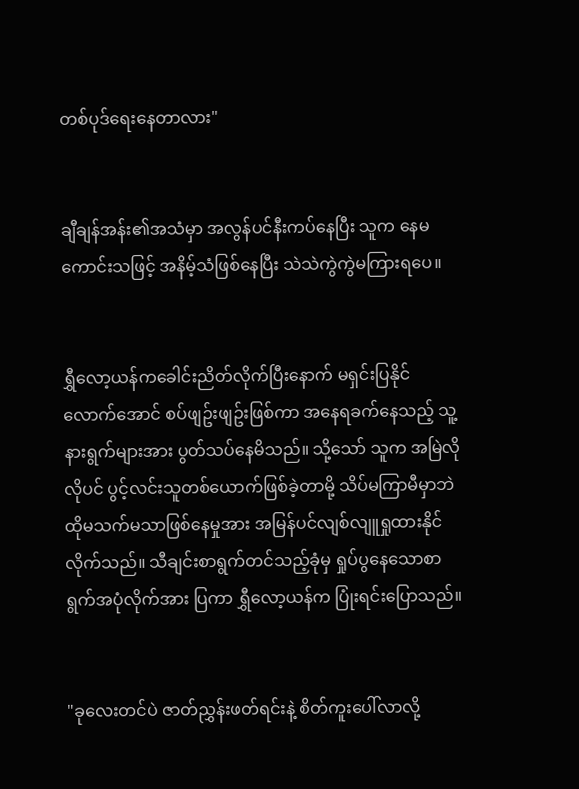တစ်ပုဒ်ရေးနေတာလား"


ချီချန်အန်း၏အသံမှာ အလွန်ပင်နီးကပ်နေပြီး သူက နေမကောင်းသဖြင့် အနိမ့်သံဖြစ်နေပြီး သဲသဲကွဲကွဲမကြားရပေ။


ရွှီလော့ယန်ကခေါင်းညိတ်လိုက်ပြီးနောက် မရှင်းပြနိုင်လောက်အောင် စပ်ဖျဥ်းဖျဥ်းဖြစ်ကာ အနေရခက်နေသည့် သူ့နားရွက်များအား ပွတ်သပ်နေမိသည်။ သို့သော် သူက အမြဲလိုလိုပင် ပွင့်လင်းသူတစ်ယောက်ဖြစ်ခဲ့တာမို့ သိပ်မကြာမီမှာဘဲ ထိုမသက်မသာဖြစ်နေမှုအား အမြန်ပင်လျစ်လျူရှုထားနိုင်လိုက်သည်။ သီချင်းစာရွက်တင်သည့်ခုံမှ ရှုပ်ပွနေသောစာရွက်အပုံလိုက်အား ပြကာ ရွှီလော့ယန်က ပြုံးရင်းပြောသည်။


"ခုလေးတင်ပဲ ဇာတ်ညွှန်းဖတ်ရင်းနဲ့ စိတ်ကူးပေါ်လာလို့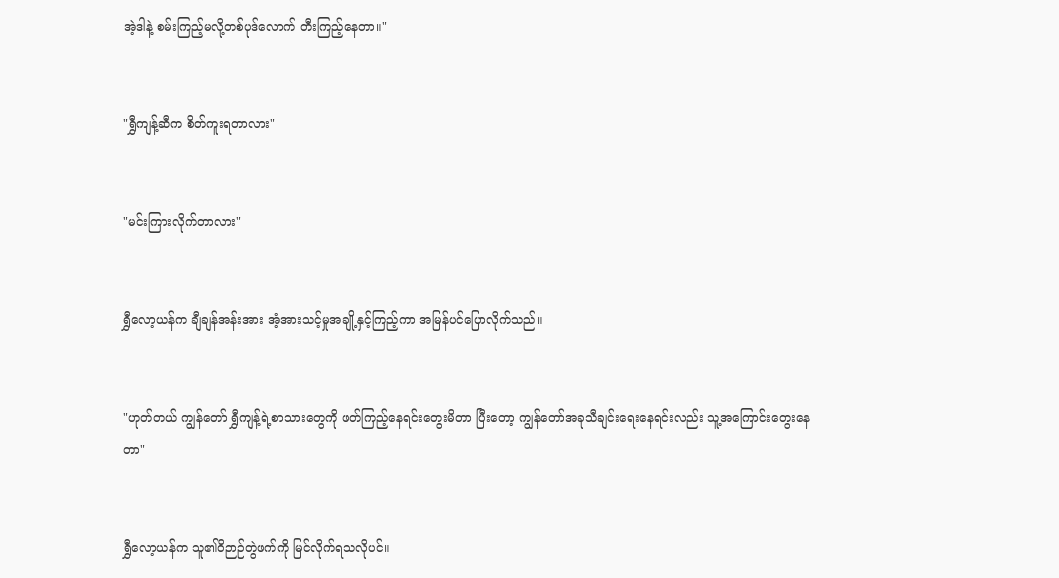အဲ့ဒါနဲ့ စမ်းကြည့်မလို့တစ်ပုဒ်လောက် တီးကြည့်နေတာ။"


"ရွှီကျန့်ဆီက စိတ်ကူးရတာလား"


"မင်းကြားလိုက်တာလား"


ရွှီလော့ယန်က ချီချန်အန်းအား အံ့အားသင့်မှုအချို့နှင့်ကြည့်ကာ အမြန်ပင်ပြောလိုက်သည်။


"ဟုတ်တယ် ကျွန်တော် ရွှီကျန့်ရဲ့စာသားတွေကို ဖတ်ကြည့်နေရင်းတွေးမိတာ ပြီးတော့ ကျွန်တော်အခုသီချင်းရေးနေရင်းလည်း သူ့အကြောင်းတွေးနေတာ"


ရွှီလော့ယန်က သူ၏ဝိဉာဉ်တွဲဖက်ကို မြင်လိုက်ရသလိုပင်။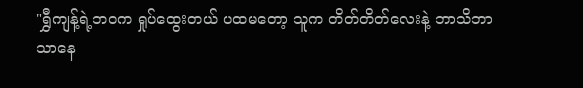"ရွှီကျန့်ရဲ့ဘဝက ရှုပ်ထွေးတယ် ပထမတော့ သူက တိတ်တိတ်လေးနဲ့ ဘာသိဘာသာနေ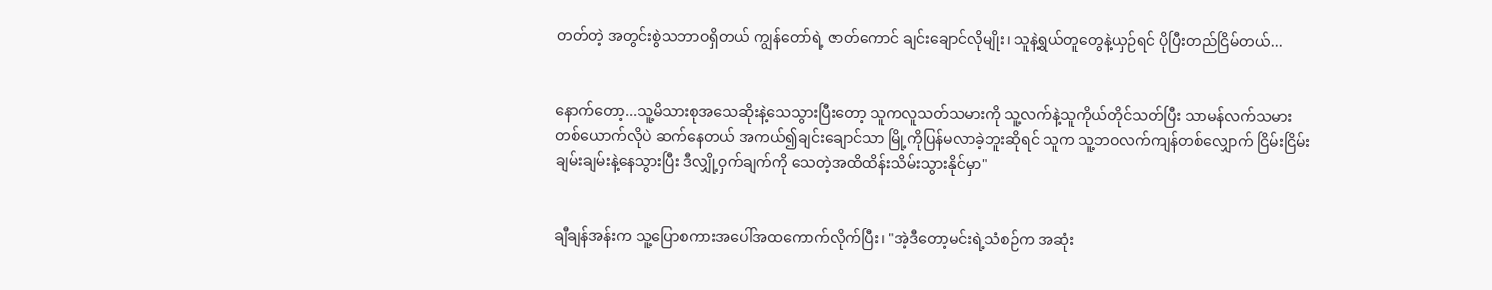တတ်တဲ့ အတွင်းစွဲသဘာဝရှိတယ် ကျွန်တော်ရဲ့ ဇာတ်ကောင် ချင်းချောင်လိုမျိုး၊ သူနဲ့ရွယ်တူတွေနဲ့ယှဉ်ရင် ပိုပြီးတည်ငြိမ်တယ်...


နောက်တော့...သူ့မိသားစုအသေဆိုးနဲ့သေသွားပြီးတော့ သူကလူသတ်သမားကို သူ့လက်နဲ့သူကိုယ်တိုင်သတ်ပြီး သာမန်လက်သမားတစ်ယောက်လိုပဲ ဆက်နေတယ် အကယ်၍ချင်းချောင်သာ မြို့ကိုပြန်မလာခဲ့ဘူးဆိုရင် သူက သူ့ဘဝလက်ကျန်တစ်လျှောက် ငြိမ်းငြိမ်းချမ်းချမ်းနဲ့နေသွားပြီး ဒီလျှို့ဝှက်ချက်ကို သေတဲ့အထိထိန်းသိမ်းသွားနိုင်မှာ"


ချီချန်အန်းက သူ့ပြောစကားအပေါ်အထကောက်လိုက်ပြီး၊ "အဲ့ဒီတော့မင်းရဲ့သံစဉ်က အဆုံး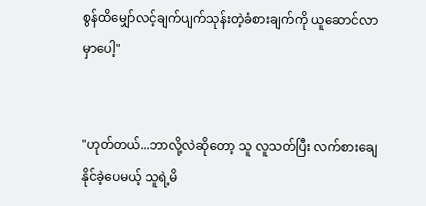စွန်ထိမျှော်လင့်ချက်ပျက်သုန်းတဲ့ခံစားချက်ကို ယူဆောင်လာမှာပေါ့"


"ဟုတ်တယ်...ဘာလို့လဲဆိုတော့ သူ လူသတ်ပြီး လက်စားချေနိုင်ခဲ့ပေမယ့် သူရဲ့မိ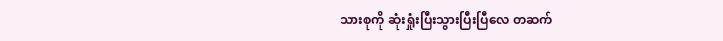သားစုကို ဆုံးရှုံးပြီးသွားပြီးပြီလေ တဆက်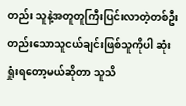တည်း သူနဲ့အတူတူကြီးပြင်းလာတဲ့တစ်ဦးတည်းသောသူငယ်ချင်းဖြစ်သူကိုပါ ဆုံးရှုံးရတော့မယ်ဆိုတာ သူသိ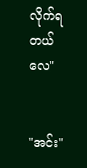လိုက်ရတယ်လေ"


"အင်း"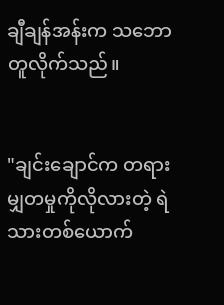ချီချန်အန်းက သဘောတူလိုက်သည်။


"ချင်းချောင်က တရားမျှတမှုကိုလိုလားတဲ့ ရဲသားတစ်ယောက်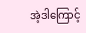အဲ့ဒါကြောင့်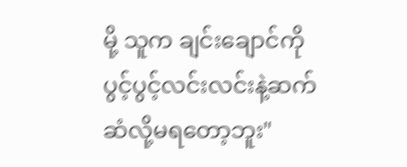မို့ သူက ချင်းချောင်ကို ပွင့်ပွင့်လင်းလင်းနဲ့ဆက်ဆံလို့မရတော့ဘူး"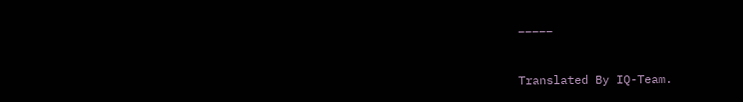_____


Translated By IQ-Team.